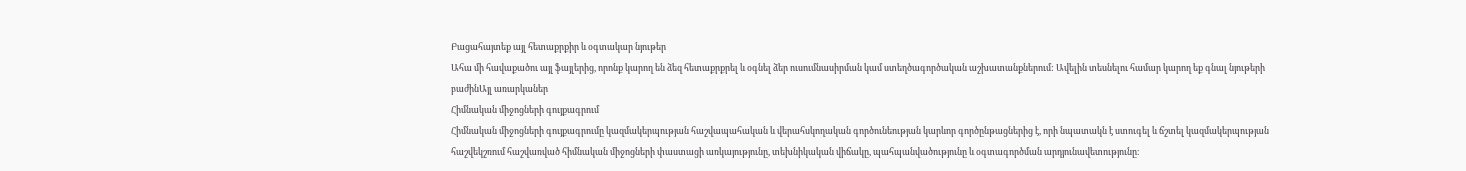Բացահայտեք այլ հետաքրքիր և օգտակար նյութեր
Ահա մի հավաքածու այլ ֆայլերից, որոնք կարող են ձեզ հետաքրքրել և օգնել ձեր ուսումնասիրման կամ ստեղծագործական աշխատանքներում: Ավելին տեսնելու համար կարող եք գնալ նյութերի բաժինԱյլ առարկաներ
Հիմնական միջոցների գույքագրում
Հիմնական միջոցների գույքագրումը կազմակերպության հաշվապահական և վերահսկողական գործունեության կարևոր գործընթացներից է, որի նպատակն է ստուգել և ճշտել կազմակերպության հաշվեկշռում հաշվառված հիմնական միջոցների փաստացի առկայությունը, տեխնիկական վիճակը, պահպանվածությունը և օգտագործման արդյունավետությունը։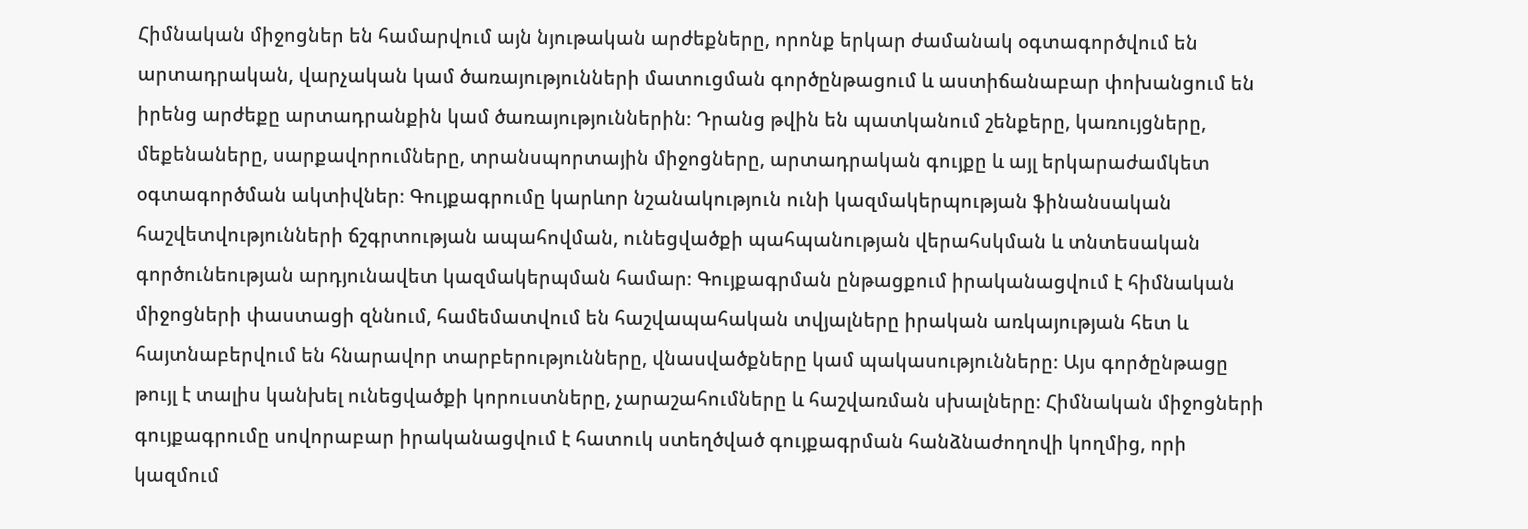Հիմնական միջոցներ են համարվում այն նյութական արժեքները, որոնք երկար ժամանակ օգտագործվում են արտադրական, վարչական կամ ծառայությունների մատուցման գործընթացում և աստիճանաբար փոխանցում են իրենց արժեքը արտադրանքին կամ ծառայություններին։ Դրանց թվին են պատկանում շենքերը, կառույցները, մեքենաները, սարքավորումները, տրանսպորտային միջոցները, արտադրական գույքը և այլ երկարաժամկետ օգտագործման ակտիվներ։ Գույքագրումը կարևոր նշանակություն ունի կազմակերպության ֆինանսական հաշվետվությունների ճշգրտության ապահովման, ունեցվածքի պահպանության վերահսկման և տնտեսական գործունեության արդյունավետ կազմակերպման համար։ Գույքագրման ընթացքում իրականացվում է հիմնական միջոցների փաստացի զննում, համեմատվում են հաշվապահական տվյալները իրական առկայության հետ և հայտնաբերվում են հնարավոր տարբերությունները, վնասվածքները կամ պակասությունները։ Այս գործընթացը թույլ է տալիս կանխել ունեցվածքի կորուստները, չարաշահումները և հաշվառման սխալները։ Հիմնական միջոցների գույքագրումը սովորաբար իրականացվում է հատուկ ստեղծված գույքագրման հանձնաժողովի կողմից, որի կազմում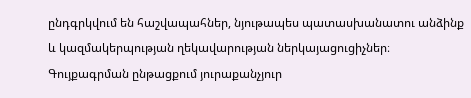ընդգրկվում են հաշվապահներ, նյութապես պատասխանատու անձինք և կազմակերպության ղեկավարության ներկայացուցիչներ։ Գույքագրման ընթացքում յուրաքանչյուր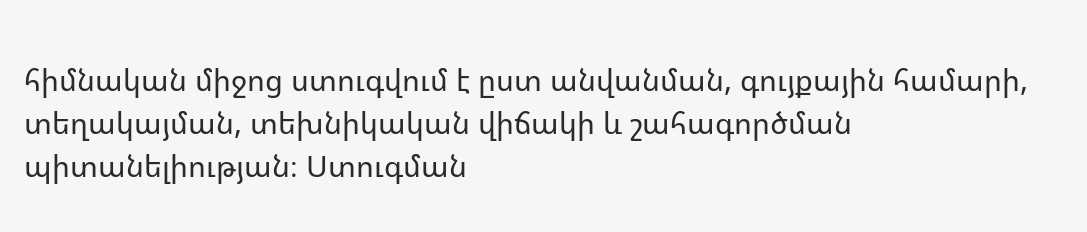հիմնական միջոց ստուգվում է ըստ անվանման, գույքային համարի, տեղակայման, տեխնիկական վիճակի և շահագործման պիտանելիության։ Ստուգման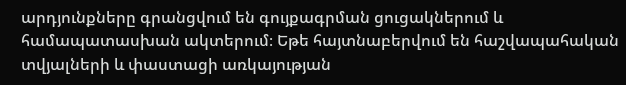արդյունքները գրանցվում են գույքագրման ցուցակներում և համապատասխան ակտերում։ Եթե հայտնաբերվում են հաշվապահական տվյալների և փաստացի առկայության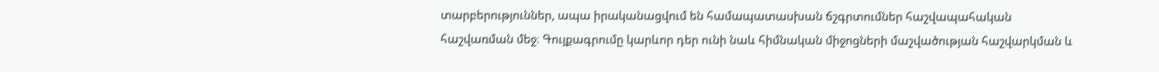տարբերություններ, ապա իրականացվում են համապատասխան ճշգրտումներ հաշվապահական հաշվառման մեջ։ Գույքագրումը կարևոր դեր ունի նաև հիմնական միջոցների մաշվածության հաշվարկման և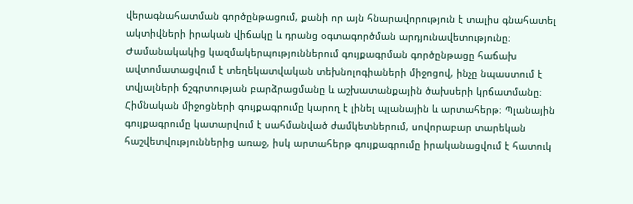վերագնահատման գործընթացում, քանի որ այն հնարավորություն է տալիս գնահատել ակտիվների իրական վիճակը և դրանց օգտագործման արդյունավետությունը։ Ժամանակակից կազմակերպություններում գույքագրման գործընթացը հաճախ ավտոմատացվում է տեղեկատվական տեխնոլոգիաների միջոցով, ինչը նպաստում է տվյալների ճշգրտության բարձրացմանը և աշխատանքային ծախսերի կրճատմանը։ Հիմնական միջոցների գույքագրումը կարող է լինել պլանային և արտահերթ։ Պլանային գույքագրումը կատարվում է սահմանված ժամկետներում, սովորաբար տարեկան հաշվետվություններից առաջ, իսկ արտահերթ գույքագրումը իրականացվում է հատուկ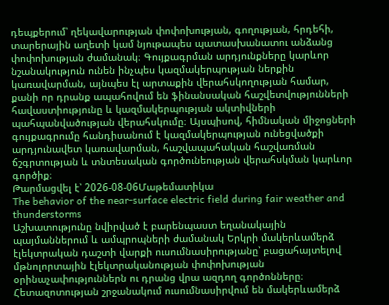դեպքերում՝ ղեկավարության փոփոխության, գողության, հրդեհի, տարերային աղետի կամ նյութապես պատասխանատու անձանց փոփոխության ժամանակ։ Գույքագրման արդյունքները կարևոր նշանակություն ունեն ինչպես կազմակերպության ներքին կառավարման, այնպես էլ արտաքին վերահսկողության համար, քանի որ դրանք ապահովում են ֆինանսական հաշվետվությունների հավաստիությունը և կազմակերպության ակտիվների պահպանվածության վերահսկումը։ Այսպիսով, հիմնական միջոցների գույքագրումը հանդիսանում է կազմակերպության ունեցվածքի արդյունավետ կառավարման, հաշվապահական հաշվառման ճշգրտության և տնտեսական գործունեության վերահսկման կարևոր գործիք։
Թարմացվել է՝ 2026-08-06Մաթեմատիկա
The behavior of the near-surface electric field during fair weather and thunderstorms
Աշխատությունը նվիրված է բարենպաստ եղանակային պայմաններում և ամպրոպների ժամանակ Երկրի մակերևամերձ էլեկտրական դաշտի վարքի ուսումնասիրությանը՝ բացահայտելով մթնոլորտային էլեկտրականության փոփոխության օրինաչափություններն ու դրանց վրա ազդող գործոնները։ Հետազոտության շրջանակում ուսումնասիրվում են մակերևամերձ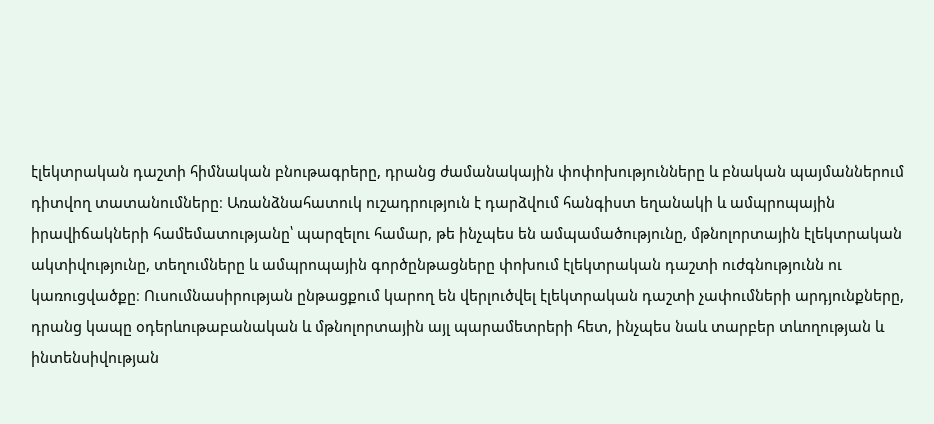էլեկտրական դաշտի հիմնական բնութագրերը, դրանց ժամանակային փոփոխությունները և բնական պայմաններում դիտվող տատանումները։ Առանձնահատուկ ուշադրություն է դարձվում հանգիստ եղանակի և ամպրոպային իրավիճակների համեմատությանը՝ պարզելու համար, թե ինչպես են ամպամածությունը, մթնոլորտային էլեկտրական ակտիվությունը, տեղումները և ամպրոպային գործընթացները փոխում էլեկտրական դաշտի ուժգնությունն ու կառուցվածքը։ Ուսումնասիրության ընթացքում կարող են վերլուծվել էլեկտրական դաշտի չափումների արդյունքները, դրանց կապը օդերևութաբանական և մթնոլորտային այլ պարամետրերի հետ, ինչպես նաև տարբեր տևողության և ինտենսիվության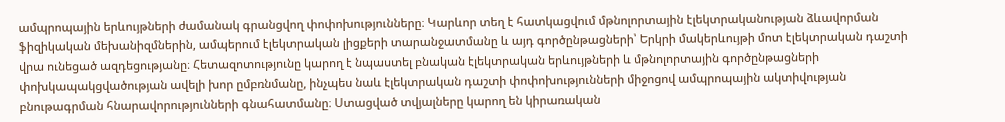ամպրոպային երևույթների ժամանակ գրանցվող փոփոխությունները։ Կարևոր տեղ է հատկացվում մթնոլորտային էլեկտրականության ձևավորման ֆիզիկական մեխանիզմներին, ամպերում էլեկտրական լիցքերի տարանջատմանը և այդ գործընթացների՝ Երկրի մակերևույթի մոտ էլեկտրական դաշտի վրա ունեցած ազդեցությանը։ Հետազոտությունը կարող է նպաստել բնական էլեկտրական երևույթների և մթնոլորտային գործընթացների փոխկապակցվածության ավելի խոր ըմբռնմանը, ինչպես նաև էլեկտրական դաշտի փոփոխությունների միջոցով ամպրոպային ակտիվության բնութագրման հնարավորությունների գնահատմանը։ Ստացված տվյալները կարող են կիրառական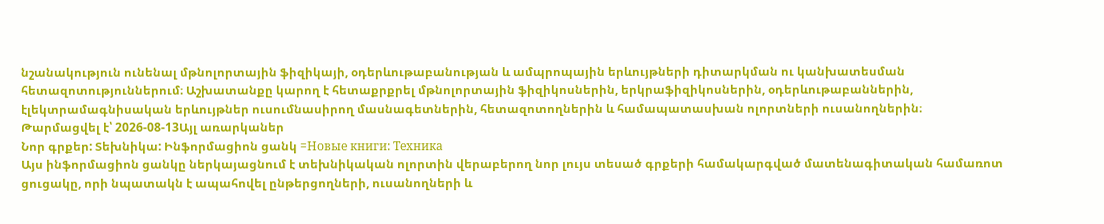նշանակություն ունենալ մթնոլորտային ֆիզիկայի, օդերևութաբանության և ամպրոպային երևույթների դիտարկման ու կանխատեսման հետազոտություններում։ Աշխատանքը կարող է հետաքրքրել մթնոլորտային ֆիզիկոսներին, երկրաֆիզիկոսներին, օդերևութաբաններին, էլեկտրամագնիսական երևույթներ ուսումնասիրող մասնագետներին, հետազոտողներին և համապատասխան ոլորտների ուսանողներին։
Թարմացվել է՝ 2026-08-13Այլ առարկաներ
Նոր գրքեր: Տեխնիկա: Ինֆորմացիոն ցանկ =Новые книги: Техника
Այս ինֆորմացիոն ցանկը ներկայացնում է տեխնիկական ոլորտին վերաբերող նոր լույս տեսած գրքերի համակարգված մատենագիտական համառոտ ցուցակը, որի նպատակն է ապահովել ընթերցողների, ուսանողների և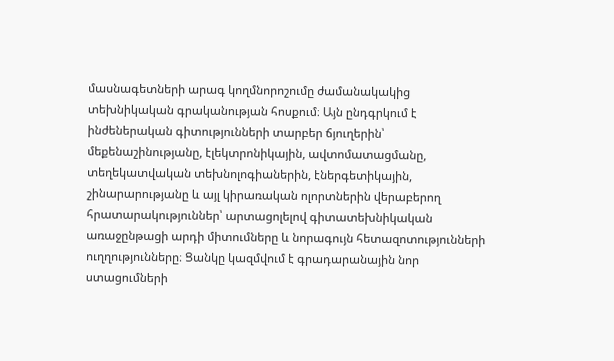մասնագետների արագ կողմնորոշումը ժամանակակից տեխնիկական գրականության հոսքում։ Այն ընդգրկում է ինժեներական գիտությունների տարբեր ճյուղերին՝ մեքենաշինությանը, էլեկտրոնիկային, ավտոմատացմանը, տեղեկատվական տեխնոլոգիաներին, էներգետիկային, շինարարությանը և այլ կիրառական ոլորտներին վերաբերող հրատարակություններ՝ արտացոլելով գիտատեխնիկական առաջընթացի արդի միտումները և նորագույն հետազոտությունների ուղղությունները։ Ցանկը կազմվում է գրադարանային նոր ստացումների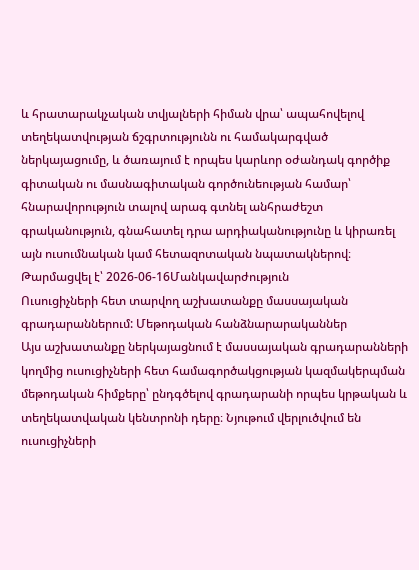և հրատարակչական տվյալների հիման վրա՝ ապահովելով տեղեկատվության ճշգրտությունն ու համակարգված ներկայացումը, և ծառայում է որպես կարևոր օժանդակ գործիք գիտական ու մասնագիտական գործունեության համար՝ հնարավորություն տալով արագ գտնել անհրաժեշտ գրականություն, գնահատել դրա արդիականությունը և կիրառել այն ուսումնական կամ հետազոտական նպատակներով։
Թարմացվել է՝ 2026-06-16Մանկավարժություն
Ուսուցիչների հետ տարվող աշխատանքը մասսայական գրադարաններում: Մեթոդական հանձնարարականներ
Այս աշխատանքը ներկայացնում է մասսայական գրադարանների կողմից ուսուցիչների հետ համագործակցության կազմակերպման մեթոդական հիմքերը՝ ընդգծելով գրադարանի որպես կրթական և տեղեկատվական կենտրոնի դերը։ Նյութում վերլուծվում են ուսուցիչների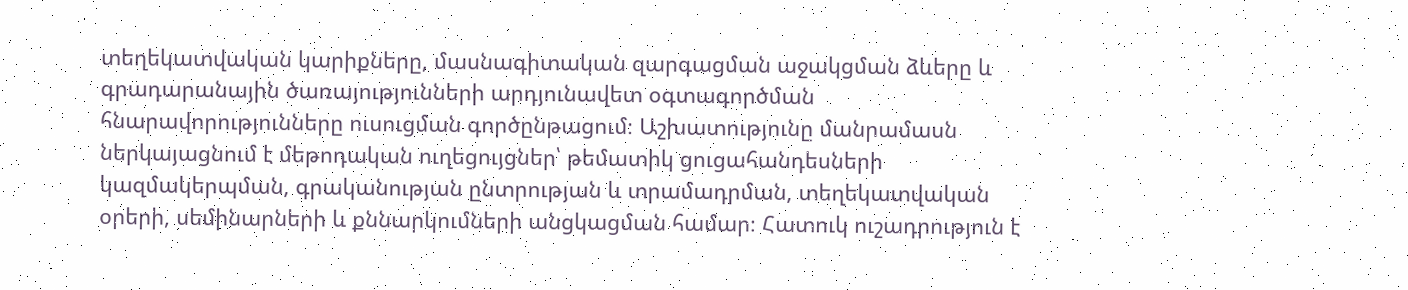տեղեկատվական կարիքները, մասնագիտական զարգացման աջակցման ձևերը և գրադարանային ծառայությունների արդյունավետ օգտագործման հնարավորությունները ուսուցման գործընթացում։ Աշխատությունը մանրամասն ներկայացնում է մեթոդական ուղեցույցներ՝ թեմատիկ ցուցահանդեսների կազմակերպման, գրականության ընտրության և տրամադրման, տեղեկատվական օրերի, սեմինարների և քննարկումների անցկացման համար։ Հատուկ ուշադրություն է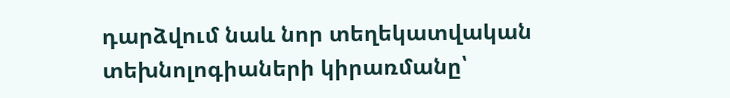դարձվում նաև նոր տեղեկատվական տեխնոլոգիաների կիրառմանը՝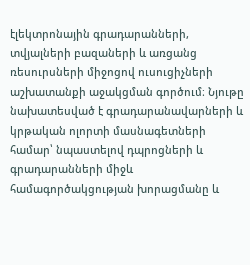էլեկտրոնային գրադարանների, տվյալների բազաների և առցանց ռեսուրսների միջոցով ուսուցիչների աշխատանքի աջակցման գործում։ Նյութը նախատեսված է գրադարանավարների և կրթական ոլորտի մասնագետների համար՝ նպաստելով դպրոցների և գրադարանների միջև համագործակցության խորացմանը և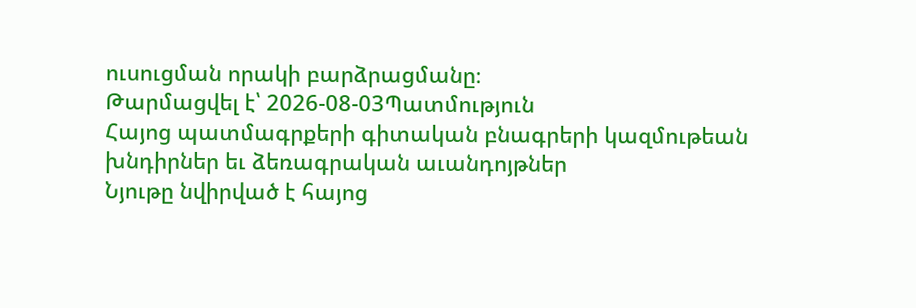ուսուցման որակի բարձրացմանը։
Թարմացվել է՝ 2026-08-03Պատմություն
Հայոց պատմագրքերի գիտական բնագրերի կազմութեան խնդիրներ եւ ձեռագրական աւանդոյթներ
Նյութը նվիրված է հայոց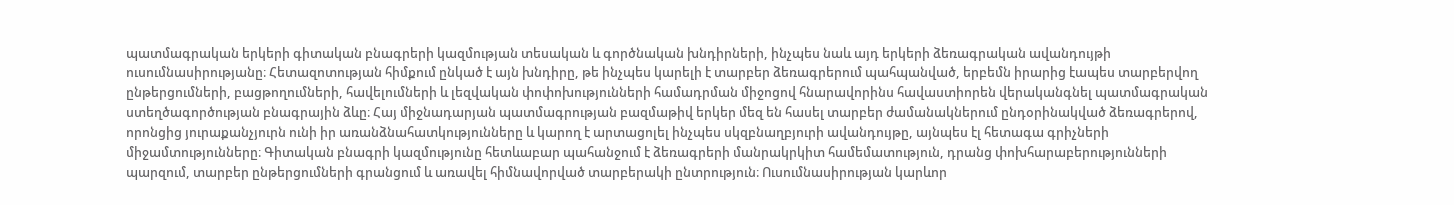պատմագրական երկերի գիտական բնագրերի կազմության տեսական և գործնական խնդիրների, ինչպես նաև այդ երկերի ձեռագրական ավանդույթի ուսումնասիրությանը։ Հետազոտության հիմքում ընկած է այն խնդիրը, թե ինչպես կարելի է տարբեր ձեռագրերում պահպանված, երբեմն իրարից էապես տարբերվող ընթերցումների, բացթողումների, հավելումների և լեզվական փոփոխությունների համադրման միջոցով հնարավորինս հավաստիորեն վերականգնել պատմագրական ստեղծագործության բնագրային ձևը։ Հայ միջնադարյան պատմագրության բազմաթիվ երկեր մեզ են հասել տարբեր ժամանակներում ընդօրինակված ձեռագրերով, որոնցից յուրաքանչյուրն ունի իր առանձնահատկությունները և կարող է արտացոլել ինչպես սկզբնաղբյուրի ավանդույթը, այնպես էլ հետագա գրիչների միջամտությունները։ Գիտական բնագրի կազմությունը հետևաբար պահանջում է ձեռագրերի մանրակրկիտ համեմատություն, դրանց փոխհարաբերությունների պարզում, տարբեր ընթերցումների գրանցում և առավել հիմնավորված տարբերակի ընտրություն։ Ուսումնասիրության կարևոր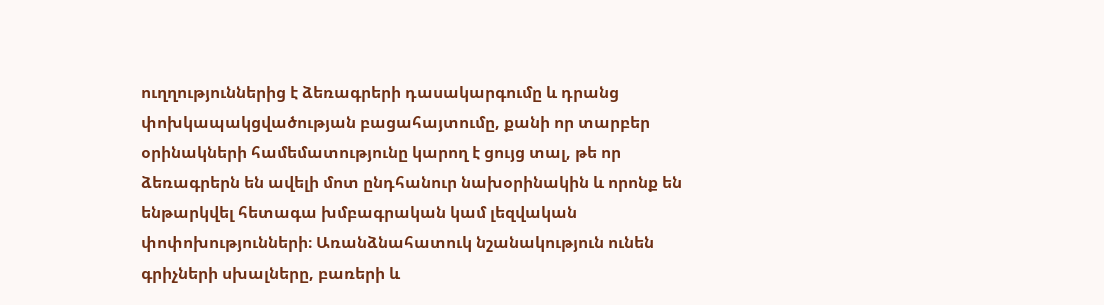ուղղություններից է ձեռագրերի դասակարգումը և դրանց փոխկապակցվածության բացահայտումը, քանի որ տարբեր օրինակների համեմատությունը կարող է ցույց տալ, թե որ ձեռագրերն են ավելի մոտ ընդհանուր նախօրինակին և որոնք են ենթարկվել հետագա խմբագրական կամ լեզվական փոփոխությունների։ Առանձնահատուկ նշանակություն ունեն գրիչների սխալները, բառերի և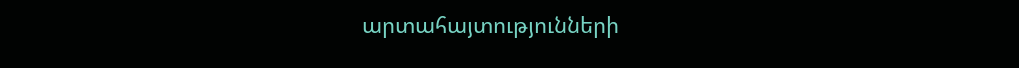արտահայտությունների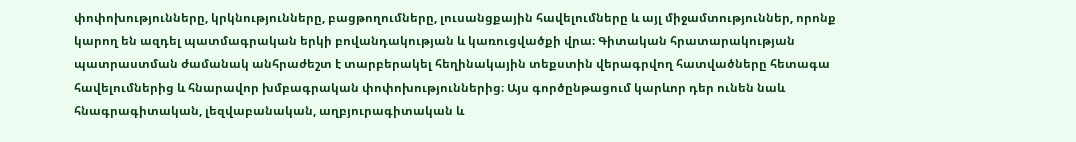փոփոխությունները, կրկնությունները, բացթողումները, լուսանցքային հավելումները և այլ միջամտություններ, որոնք կարող են ազդել պատմագրական երկի բովանդակության և կառուցվածքի վրա։ Գիտական հրատարակության պատրաստման ժամանակ անհրաժեշտ է տարբերակել հեղինակային տեքստին վերագրվող հատվածները հետագա հավելումներից և հնարավոր խմբագրական փոփոխություններից։ Այս գործընթացում կարևոր դեր ունեն նաև հնագրագիտական, լեզվաբանական, աղբյուրագիտական և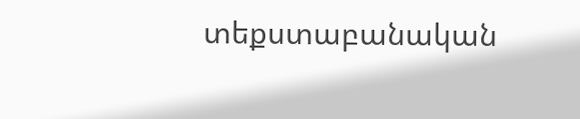տեքստաբանական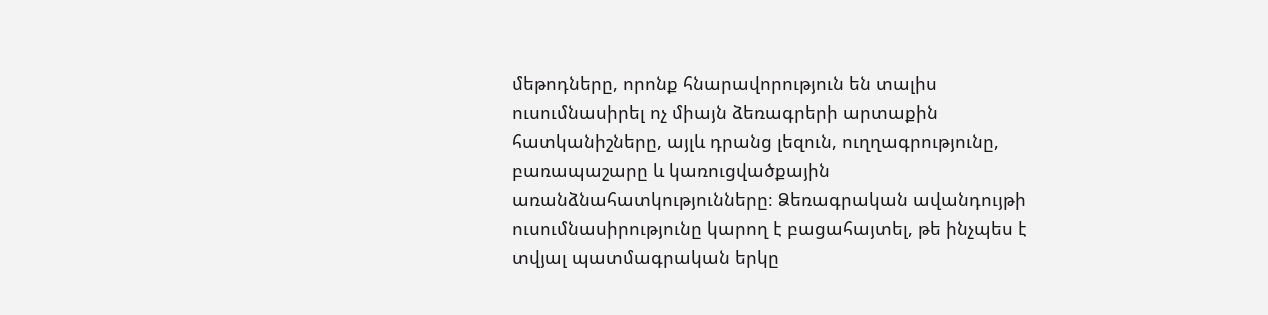մեթոդները, որոնք հնարավորություն են տալիս ուսումնասիրել ոչ միայն ձեռագրերի արտաքին հատկանիշները, այլև դրանց լեզուն, ուղղագրությունը, բառապաշարը և կառուցվածքային առանձնահատկությունները։ Ձեռագրական ավանդույթի ուսումնասիրությունը կարող է բացահայտել, թե ինչպես է տվյալ պատմագրական երկը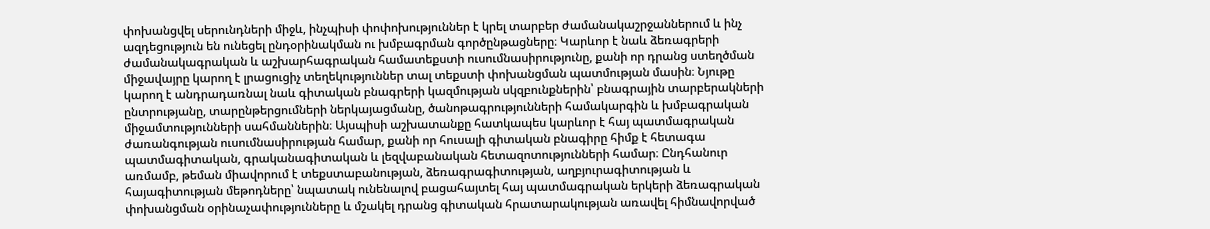փոխանցվել սերունդների միջև, ինչպիսի փոփոխություններ է կրել տարբեր ժամանակաշրջաններում և ինչ ազդեցություն են ունեցել ընդօրինակման ու խմբագրման գործընթացները։ Կարևոր է նաև ձեռագրերի ժամանակագրական և աշխարհագրական համատեքստի ուսումնասիրությունը, քանի որ դրանց ստեղծման միջավայրը կարող է լրացուցիչ տեղեկություններ տալ տեքստի փոխանցման պատմության մասին։ Նյութը կարող է անդրադառնալ նաև գիտական բնագրերի կազմության սկզբունքներին՝ բնագրային տարբերակների ընտրությանը, տարընթերցումների ներկայացմանը, ծանոթագրությունների համակարգին և խմբագրական միջամտությունների սահմաններին։ Այսպիսի աշխատանքը հատկապես կարևոր է հայ պատմագրական ժառանգության ուսումնասիրության համար, քանի որ հուսալի գիտական բնագիրը հիմք է հետագա պատմագիտական, գրականագիտական և լեզվաբանական հետազոտությունների համար։ Ընդհանուր առմամբ, թեման միավորում է տեքստաբանության, ձեռագրագիտության, աղբյուրագիտության և հայագիտության մեթոդները՝ նպատակ ունենալով բացահայտել հայ պատմագրական երկերի ձեռագրական փոխանցման օրինաչափությունները և մշակել դրանց գիտական հրատարակության առավել հիմնավորված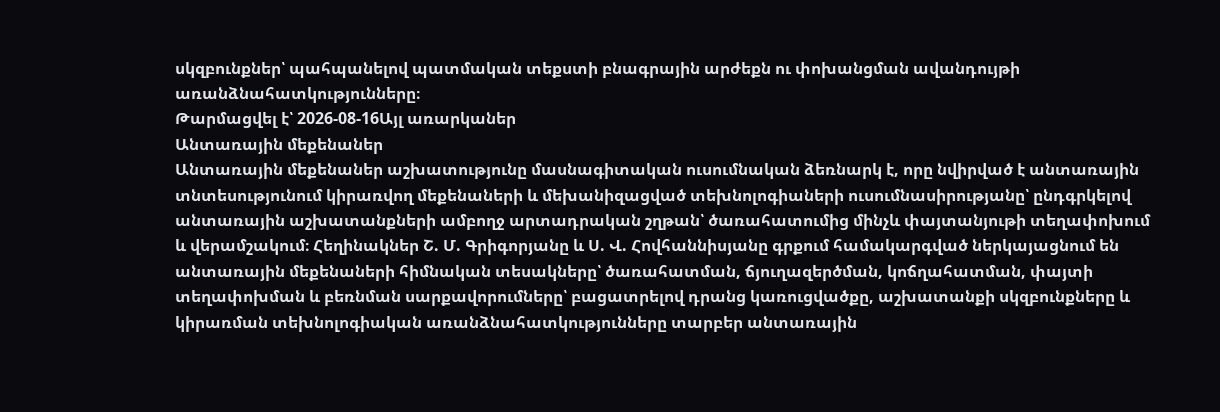սկզբունքներ՝ պահպանելով պատմական տեքստի բնագրային արժեքն ու փոխանցման ավանդույթի առանձնահատկությունները։
Թարմացվել է՝ 2026-08-16Այլ առարկաներ
Անտառային մեքենաներ
Անտառային մեքենաներ աշխատությունը մասնագիտական ուսումնական ձեռնարկ է, որը նվիրված է անտառային տնտեսությունում կիրառվող մեքենաների և մեխանիզացված տեխնոլոգիաների ուսումնասիրությանը՝ ընդգրկելով անտառային աշխատանքների ամբողջ արտադրական շղթան՝ ծառահատումից մինչև փայտանյութի տեղափոխում և վերամշակում։ Հեղինակներ Շ. Մ. Գրիգորյանը և Ս. Վ. Հովհաննիսյանը գրքում համակարգված ներկայացնում են անտառային մեքենաների հիմնական տեսակները՝ ծառահատման, ճյուղազերծման, կոճղահատման, փայտի տեղափոխման և բեռնման սարքավորումները՝ բացատրելով դրանց կառուցվածքը, աշխատանքի սկզբունքները և կիրառման տեխնոլոգիական առանձնահատկությունները տարբեր անտառային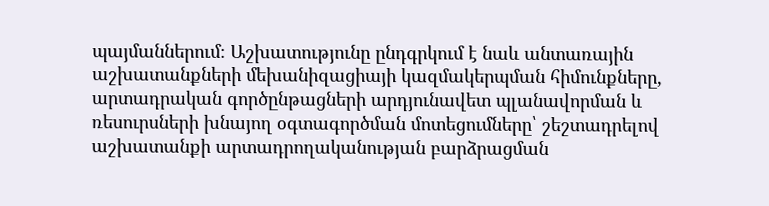պայմաններում։ Աշխատությունը ընդգրկում է նաև անտառային աշխատանքների մեխանիզացիայի կազմակերպման հիմունքները, արտադրական գործընթացների արդյունավետ պլանավորման և ռեսուրսների խնայող օգտագործման մոտեցումները՝ շեշտադրելով աշխատանքի արտադրողականության բարձրացման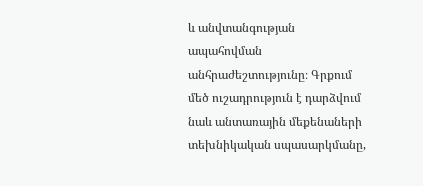և անվտանգության ապահովման անհրաժեշտությունը։ Գրքում մեծ ուշադրություն է դարձվում նաև անտառային մեքենաների տեխնիկական սպասարկմանը,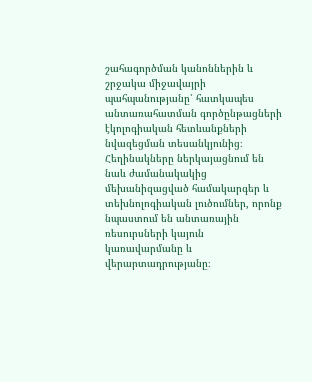շահագործման կանոններին և շրջակա միջավայրի պահպանությանը՝ հատկապես անտառահատման գործընթացների էկոլոգիական հետևանքների նվազեցման տեսանկյունից։ Հեղինակները ներկայացնում են նաև ժամանակակից մեխանիզացված համակարգեր և տեխնոլոգիական լուծումներ, որոնք նպաստում են անտառային ռեսուրսների կայուն կառավարմանը և վերարտադրությանը։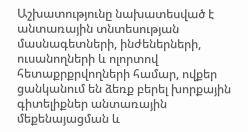Աշխատությունը նախատեսված է անտառային տնտեսության մասնագետների, ինժեներների, ուսանողների և ոլորտով հետաքրքրվողների համար, ովքեր ցանկանում են ձեռք բերել խորքային գիտելիքներ անտառային մեքենայացման և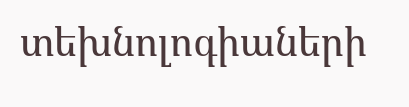տեխնոլոգիաների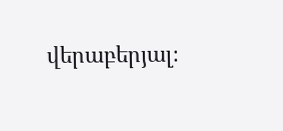վերաբերյալ։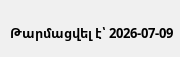Թարմացվել է՝ 2026-07-09